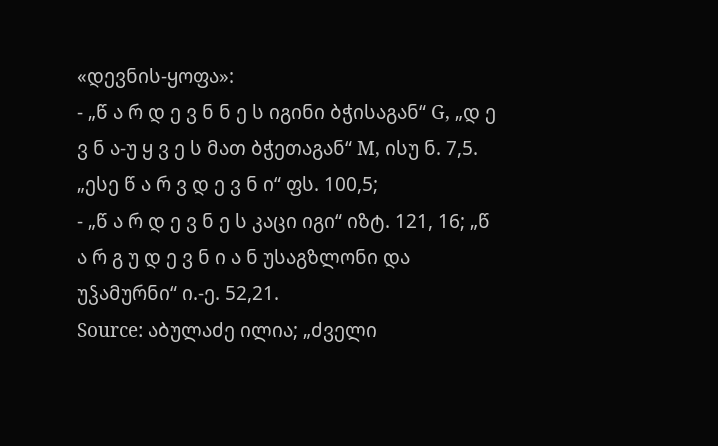«დევნის-ყოფა»:
- „წ ა რ დ ე ვ ნ ნ ე ს იგინი ბჭისაგან“ G, „დ ე ვ ნ ა-უ ყ ვ ე ს მათ ბჭეთაგან“ M, ისუ ნ. 7,5. „ესე წ ა რ ვ დ ე ვ ნ ი“ ფს. 100,5;
- „წ ა რ დ ე ვ ნ ე ს კაცი იგი“ იზტ. 121, 16; „წ ა რ გ უ დ ე ვ ნ ი ა ნ უსაგზლონი და უჴამურნი“ ი.-ე. 52,21.
Source: აბულაძე ილია; „ძველი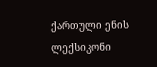ქართული ენის ლექსიკონი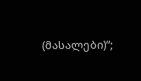(მასალები)“;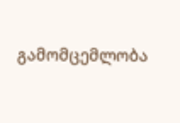გამომცემლობა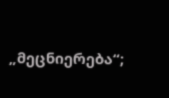„მეცნიერება“;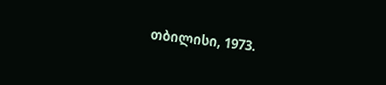თბილისი, 1973.